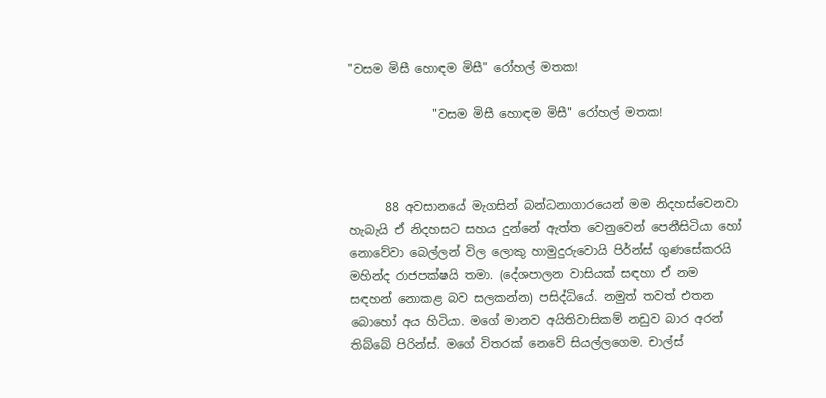"වසම මිසී හොඳම මිසී" රෝහල් මතක!

              "වසම මිසී හොඳම මිසී" රෝහල් මතක!



      88 අවසානයේ මැගසින් බන්ධනාගාරයෙන් මම නිදහස්වෙනවා  හැබැයි ඒ නිදහසට සහය දුන්නේ ඇත්ත වෙනුවෙන් පෙනීසිටියා හෝ නොවේවා බෙල්ලන් විල ලොකු හාමුදුරුවොයි පිර්න්ස් ගුණසේකරයි මහින්ද රාජපක්ෂයි තමා. (දේශපාලන වාසියක් සඳහා ඒ නම සඳහන් නොකළ බව සලකන්න) පසිද්ධියේ. නමුත් තවත් එතන බොහෝ අය හිටියා. මගේ මානව අයිතිවාසිකම් නඩුව බාර අරන් තිබ්බේ පිරින්ස්. මගේ විතරක් නෙවේ සියල්ලගෙම. චාල්ස්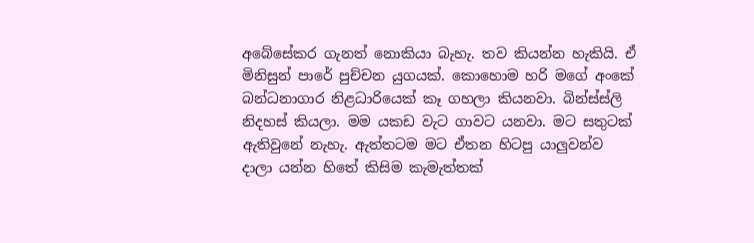අබේසේකර ගැනත් නොකියා බැහැ. තව කියන්න හැකියි. ඒ මිනිසුන් පාරේ පුච්චන යුගයක්. කොහොම හරි මගේ අංකේ බන්ධනාගාර නිළධාරියෙක් කෑ ගහලා කියනවා. බින්ස්ස්ලි නිදහස් කියලා. මම යකඩ වැට ගාවට යනවා. මට සතුටක් ඇතිවුනේ නැහැ. ඇත්තටම මට ඒතන හිටපු යාලුවන්ව දාලා යන්න හිතේ කිසිම කැමැත්තක්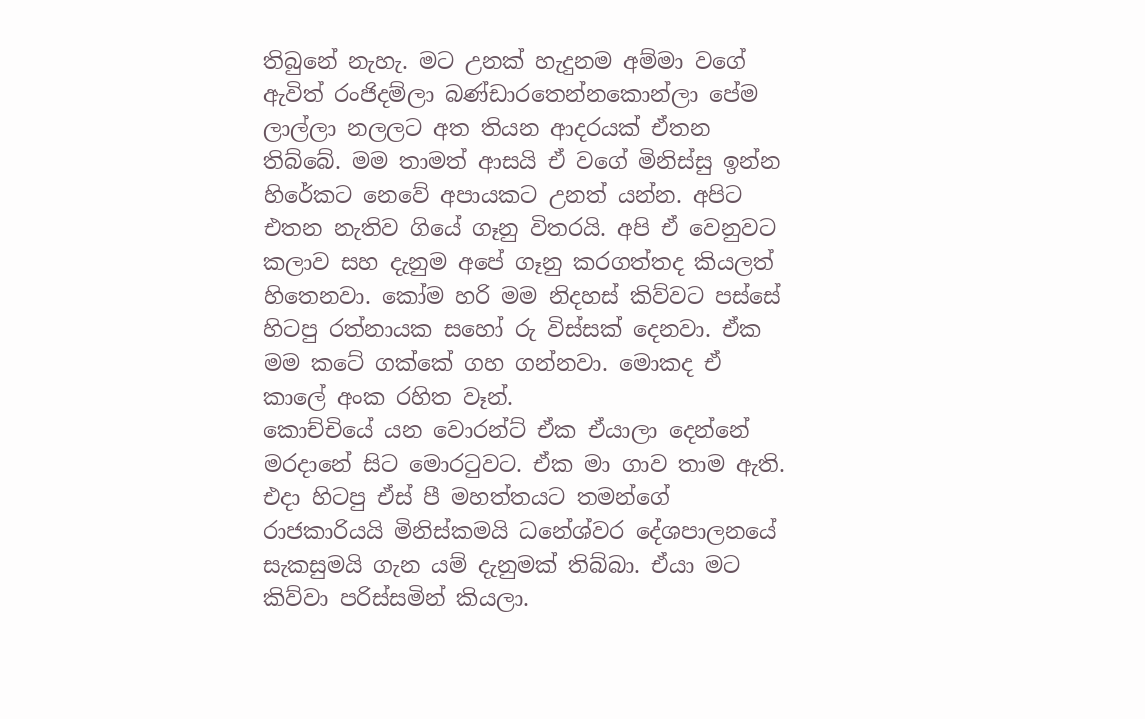තිබුනේ නැහැ. මට උනක් හැදුනම අම්මා වගේ ඇවිත් රංජිදම්ලා බණ්ඩාරතෙන්නකොන්ලා පේම ලාල්ලා නලලට අත තියන ආදරයක් ඒතන තිබ්බේ. මම තාමත් ආසයි ඒ වගේ මිනිස්සු ඉන්න හිරේකට නෙවේ අපායකට උනත් යන්න. අපිට එතන නැතිව ගියේ ගෑනු විතරයි. අපි ඒ වෙනුවට කලාව සහ දැනුම අපේ ගෑනු කරගත්තද කියලත් හිතෙනවා. කෝම හරි මම නිදහස් කිව්වට පස්සේ හිටපු රත්නායක සහෝ රු විස්සක් දෙනවා. ඒක මම කටේ ගක්කේ ගහ ගන්නවා. මොකද ඒ කාලේ අංක රහිත වෑන්.
කොච්චියේ යන වොරන්ට් ඒක ඒයාලා දෙන්නේ මරදානේ සිට මොරටුවට. ඒක මා ගාව තාම ඇති. එදා හිටපු ඒස් පී මහත්තයට තමන්ගේ රාජකාරියයි මිනිස්කමයි ධනේශ්වර දේශපාලනයේ සැකසුමයි ගැන යම් දැනුමක් තිබ්බා. ඒයා මට කිව්වා පරිස්සමින් කියලා.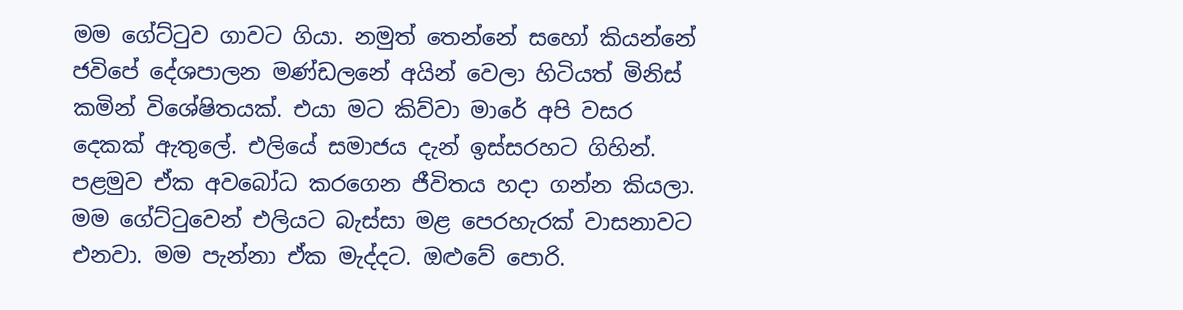මම ගේට්ටුව ගාවට ගියා. නමුත් තෙන්නේ සහෝ කියන්නේ ජවිපේ දේශපාලන මණ්ඩලනේ අයින් වෙලා හිටියත් මිනිස් කමින් විශේෂිතයක්. එයා මට කිව්වා මාරේ අපි වසර දෙකක් ඇතුලේ. එලියේ සමාජය දැන් ඉස්සරහට ගිහින්. පළමුව ඒක අවබෝධ කරගෙන ජීවිතය හදා ගන්න කියලා. මම ගේට්ටුවෙන් එලියට බැස්සා මළ පෙරහැරක් වාසනාවට එනවා. මම පැන්නා ඒක මැද්දට. ඔළුවේ පොරි.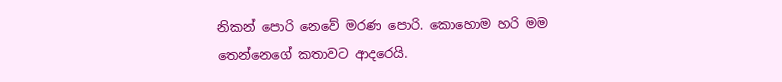නිකන් පොරි නෙවේ මරණ පොරි. කොහොම හරි මම තෙන්නෙගේ කතාවට ආදරෙයි.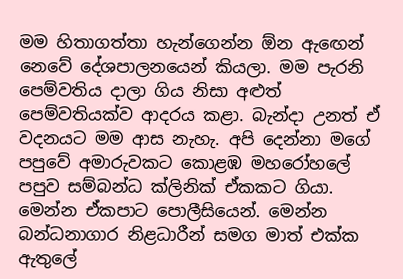මම හිතාගත්තා හැන්ගෙන්න ඕන ඇඟෙන් නෙවේ දේශපාලනයෙන් කියලා. මම පැරනි පෙම්වතිය දාලා ගිය නිසා අළුත් පෙම්වතියක්ව ආදරය කළා. බැන්දා උනත් ඒ වදනයට මම ආස නැහැ. අපි දෙන්නා මගේ පපුවේ අමාරුවකට කොළඹ මහරෝහලේ පපුව සම්බන්ධ ක්ලිනික් ඒකකට ගියා. මෙන්න ඒකපාට පොලීසියෙන්. මෙන්න බන්ධනාගාර නිළධාරීන් සමග මාත් එක්ක ඇතුලේ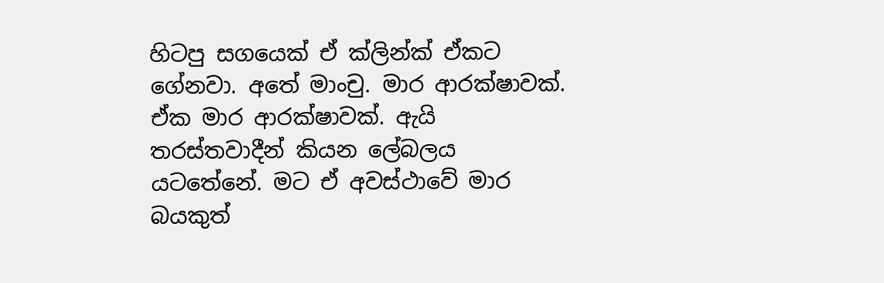හිටපු සගයෙක් ඒ ක්ලින්ක් ඒකට ගේනවා. අතේ මාංචු. මාර ආරක්ෂාවක්. ඒක මාර ආරක්ෂාවක්. ඇයි තරස්තවාදීන් කියන ලේබලය යටතේනේ. මට ඒ අවස්ථාවේ මාර බයකුත්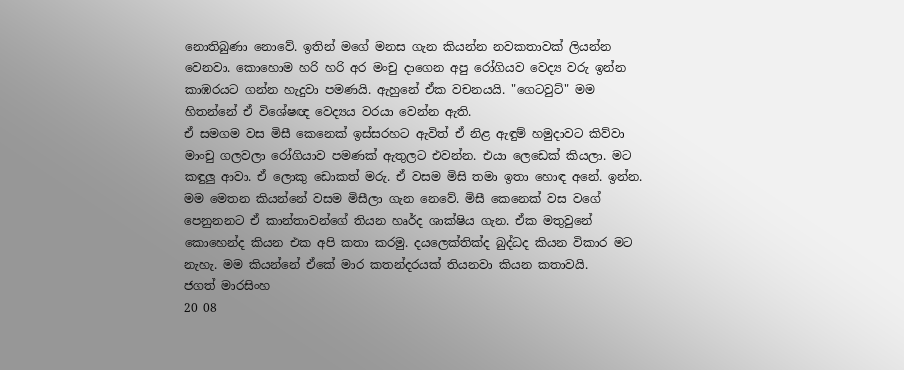නොතිබුණා නොවේ. ඉතින් මගේ මනස ගැන කියන්න නවකතාවක් ලියන්න වෙනවා. කොහොම හරි හරි අර මංචු දාගෙන අපු රෝගියව වෙද්‍ය වරු ඉන්න කාඹරයට ගන්න හැදුවා පමණයි. ඇහුනේ ඒක වචනයයි. "ගෙටවුට්" මම හිතන්නේ ඒ විශේෂඥ වෙද්‍යය වරයා වෙන්න ඇති.
ඒ සමගම වස මිසී කෙනෙක් ඉස්සරහට ඇවිත් ඒ නිළ ඇඳුම් හමුදාවට කිව්වා මාංචු ගලවලා රෝගියාව පමණක් ඇතුලට එවන්න. එයා ලෙඩෙක් කියලා. මට කඳුලු ආවා. ඒ ලොකු ඩොකත් මරු. ඒ වසම මිසි තමා ඉතා හොඳ අනේ. ඉන්න. මම මෙතන කියන්නේ වසම මිසීලා ගැන නෙවේ. මිසී කෙනෙක් වස වගේ පෙනුනනට ඒ කාන්තාවන්ගේ තියන හෘර්ද ශාක්ෂිය ගැන. ඒක මතුවුනේ කොහෙන්ද කියන එක අපි කතා කරමු. දයලෙක්තික්ද බුද්ධද කියන විකාර මට නැහැ. මම කියන්නේ ඒකේ මාර කතන්දරයක් තියනවා කියන කතාවයි.
ජගත් මාරසිංහ
20 08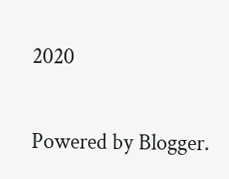2020


Powered by Blogger.